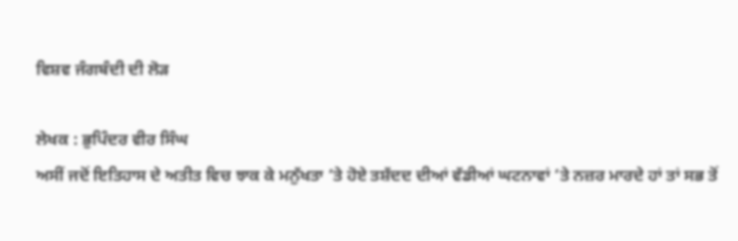ਵਿਸ਼ਵ ਜੰਗਬੰਦੀ ਦੀ ਲੋੜ

ਲੇਖਕ : ਭੁਪਿੰਦਰ ਵੀਰ ਸਿੰਘ
ਅਸੀਂ ਜਦੋਂ ਇਤਿਹਾਸ ਦੇ ਅਤੀਤ ਵਿਚ ਝਾਕ ਕੇ ਮਨੁੱਖਤਾ ‘ਤੇ ਹੋਏ ਤਸ਼ੱਦਦ ਦੀਆਂ ਵੱਡੀਆਂ ਘਟਨਾਵਾਂ ‘ਤੇ ਨਜ਼ਰ ਮਾਰਦੇ ਹਾਂ ਤਾਂ ਸਭ ਤੋਂ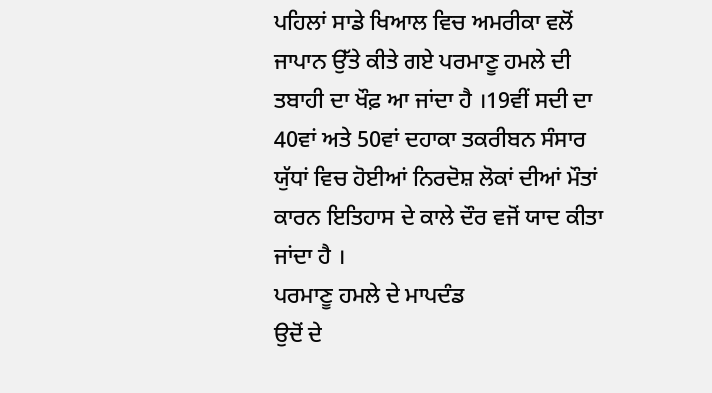ਪਹਿਲਾਂ ਸਾਡੇ ਖਿਆਲ ਵਿਚ ਅਮਰੀਕਾ ਵਲੋਂ ਜਾਪਾਨ ਉੱਤੇ ਕੀਤੇ ਗਏ ਪਰਮਾਣੂ ਹਮਲੇ ਦੀ ਤਬਾਹੀ ਦਾ ਖੌਫ਼ ਆ ਜਾਂਦਾ ਹੈ ।19ਵੀਂ ਸਦੀ ਦਾ 40ਵਾਂ ਅਤੇ 50ਵਾਂ ਦਹਾਕਾ ਤਕਰੀਬਨ ਸੰਸਾਰ ਯੁੱਧਾਂ ਵਿਚ ਹੋਈਆਂ ਨਿਰਦੋਸ਼ ਲੋਕਾਂ ਦੀਆਂ ਮੌਤਾਂ ਕਾਰਨ ਇਤਿਹਾਸ ਦੇ ਕਾਲੇ ਦੌਰ ਵਜੋਂ ਯਾਦ ਕੀਤਾ ਜਾਂਦਾ ਹੈ ।
ਪਰਮਾਣੂ ਹਮਲੇ ਦੇ ਮਾਪਦੰਡ
ਉਦੋਂ ਦੇ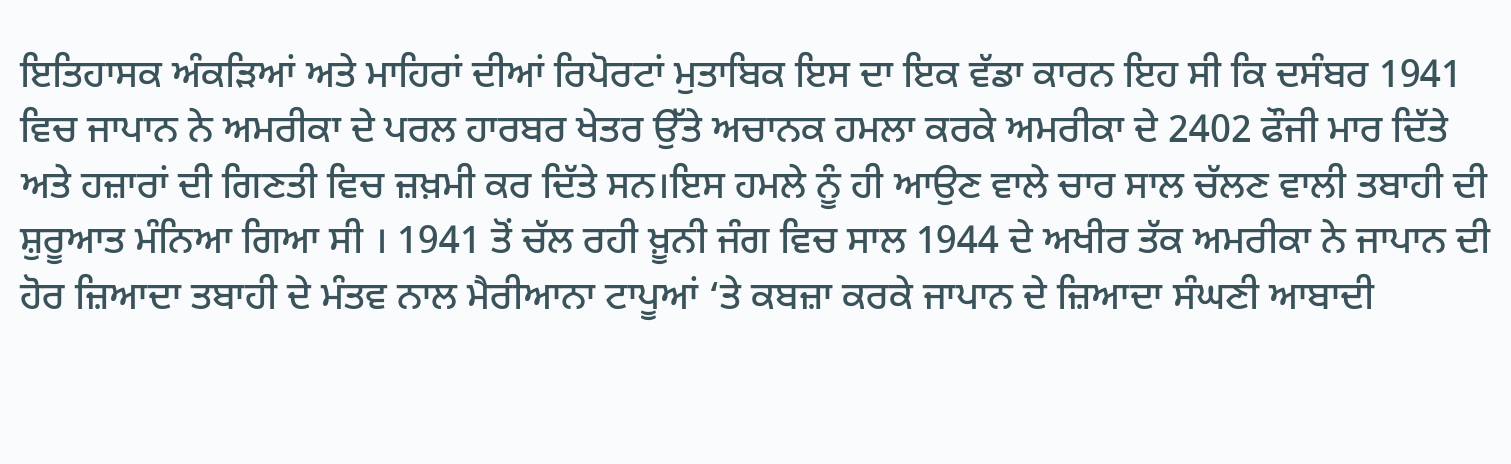ਇਤਿਹਾਸਕ ਅੰਕੜਿਆਂ ਅਤੇ ਮਾਹਿਰਾਂ ਦੀਆਂ ਰਿਪੋਰਟਾਂ ਮੁਤਾਬਿਕ ਇਸ ਦਾ ਇਕ ਵੱਡਾ ਕਾਰਨ ਇਹ ਸੀ ਕਿ ਦਸੰਬਰ 1941 ਵਿਚ ਜਾਪਾਨ ਨੇ ਅਮਰੀਕਾ ਦੇ ਪਰਲ ਹਾਰਬਰ ਖੇਤਰ ਉੱਤੇ ਅਚਾਨਕ ਹਮਲਾ ਕਰਕੇ ਅਮਰੀਕਾ ਦੇ 2402 ਫੌਜੀ ਮਾਰ ਦਿੱਤੇ ਅਤੇ ਹਜ਼ਾਰਾਂ ਦੀ ਗਿਣਤੀ ਵਿਚ ਜ਼ਖ਼ਮੀ ਕਰ ਦਿੱਤੇ ਸਨ।ਇਸ ਹਮਲੇ ਨੂੰ ਹੀ ਆਉਣ ਵਾਲੇ ਚਾਰ ਸਾਲ ਚੱਲਣ ਵਾਲੀ ਤਬਾਹੀ ਦੀ ਸ਼ੁਰੂਆਤ ਮੰਨਿਆ ਗਿਆ ਸੀ । 1941 ਤੋਂ ਚੱਲ ਰਹੀ ਖ਼ੂਨੀ ਜੰਗ ਵਿਚ ਸਾਲ 1944 ਦੇ ਅਖੀਰ ਤੱਕ ਅਮਰੀਕਾ ਨੇ ਜਾਪਾਨ ਦੀ ਹੋਰ ਜ਼ਿਆਦਾ ਤਬਾਹੀ ਦੇ ਮੰਤਵ ਨਾਲ ਮੈਰੀਆਨਾ ਟਾਪੂਆਂ ‘ਤੇ ਕਬਜ਼ਾ ਕਰਕੇ ਜਾਪਾਨ ਦੇ ਜ਼ਿਆਦਾ ਸੰਘਣੀ ਆਬਾਦੀ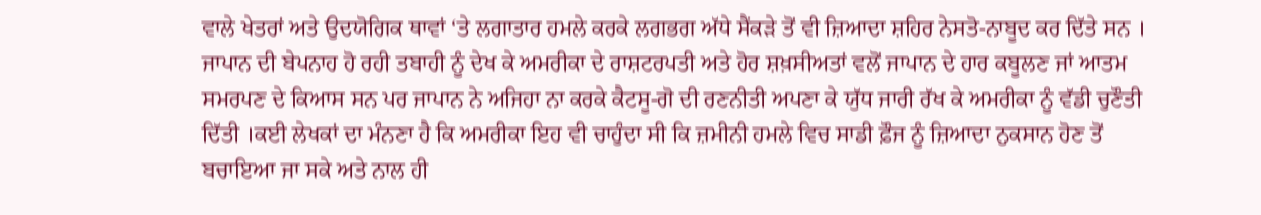ਵਾਲੇ ਖੇਤਰਾਂ ਅਤੇ ਉਦਯੋਗਿਕ ਥਾਵਾਂ ‘ਤੇ ਲਗਾਤਾਰ ਹਮਲੇ ਕਰਕੇ ਲਗਭਗ ਅੱਧੇ ਸੈਂਕੜੇ ਤੋਂ ਵੀ ਜ਼ਿਆਦਾ ਸ਼ਹਿਰ ਨੇਸਤੋ-ਨਾਬੂਦ ਕਰ ਦਿੱਤੇ ਸਨ ।
ਜਾਪਾਨ ਦੀ ਬੇਪਨਾਹ ਹੋ ਰਹੀ ਤਬਾਹੀ ਨੂੰ ਦੇਖ ਕੇ ਅਮਰੀਕਾ ਦੇ ਰਾਸ਼ਟਰਪਤੀ ਅਤੇ ਹੋਰ ਸ਼ਖ਼ਸੀਅਤਾਂ ਵਲੋਂ ਜਾਪਾਨ ਦੇ ਹਾਰ ਕਬੂਲਣ ਜਾਂ ਆਤਮ ਸਮਰਪਣ ਦੇ ਕਿਆਸ ਸਨ ਪਰ ਜਾਪਾਨ ਨੇ ਅਜਿਹਾ ਨਾ ਕਰਕੇ ਕੈਟਸੂ-ਗੋ ਦੀ ਰਣਨੀਤੀ ਅਪਣਾ ਕੇ ਯੁੱਧ ਜਾਰੀ ਰੱਖ ਕੇ ਅਮਰੀਕਾ ਨੂੰ ਵੱਡੀ ਚੁਣੌਤੀ ਦਿੱਤੀ ।ਕਈ ਲੇਖਕਾਂ ਦਾ ਮੰਨਣਾ ਹੈ ਕਿ ਅਮਰੀਕਾ ਇਹ ਵੀ ਚਾਹੁੰਦਾ ਸੀ ਕਿ ਜ਼ਮੀਨੀ ਹਮਲੇ ਵਿਚ ਸਾਡੀ ਫ਼ੌਜ ਨੂੰ ਜ਼ਿਆਦਾ ਨੁਕਸਾਨ ਹੋਣ ਤੋਂ ਬਚਾਇਆ ਜਾ ਸਕੇ ਅਤੇ ਨਾਲ ਹੀ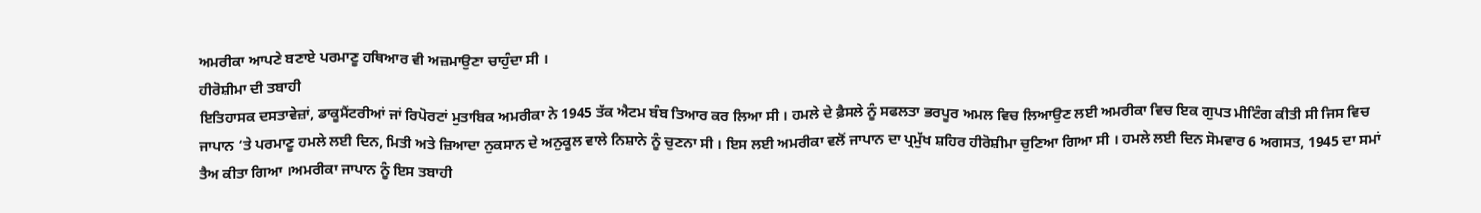ਅਮਰੀਕਾ ਆਪਣੇ ਬਣਾਏ ਪਰਮਾਣੂ ਹਥਿਆਰ ਵੀ ਅਜ਼ਮਾਉਣਾ ਚਾਹੁੰਦਾ ਸੀ ।
ਹੀਰੋਸ਼ੀਮਾ ਦੀ ਤਬਾਹੀ
ਇਤਿਹਾਸਕ ਦਸਤਾਵੇਜ਼ਾਂ, ਡਾਕੂਮੈਂਟਰੀਆਂ ਜਾਂ ਰਿਪੋਰਟਾਂ ਮੁਤਾਬਿਕ ਅਮਰੀਕਾ ਨੇ 1945 ਤੱਕ ਐਟਮ ਬੰਬ ਤਿਆਰ ਕਰ ਲਿਆ ਸੀ । ਹਮਲੇ ਦੇ ਫ਼ੈਸਲੇ ਨੂੰ ਸਫਲਤਾ ਭਰਪੂਰ ਅਮਲ ਵਿਚ ਲਿਆਉਣ ਲਈ ਅਮਰੀਕਾ ਵਿਚ ਇਕ ਗੁਪਤ ਮੀਟਿੰਗ ਕੀਤੀ ਸੀ ਜਿਸ ਵਿਚ ਜਾਪਾਨ ‘ਤੇ ਪਰਮਾਣੂ ਹਮਲੇ ਲਈ ਦਿਨ, ਮਿਤੀ ਅਤੇ ਜ਼ਿਆਦਾ ਨੁਕਸਾਨ ਦੇ ਅਨੁਕੂਲ ਵਾਲੇ ਨਿਸ਼ਾਨੇ ਨੂੰ ਚੁਣਨਾ ਸੀ । ਇਸ ਲਈ ਅਮਰੀਕਾ ਵਲੋਂ ਜਾਪਾਨ ਦਾ ਪ੍ਰਮੁੱਖ ਸ਼ਹਿਰ ਹੀਰੋਸ਼ੀਮਾ ਚੁਣਿਆ ਗਿਆ ਸੀ । ਹਮਲੇ ਲਈ ਦਿਨ ਸੋਮਵਾਰ 6 ਅਗਸਤ, 1945 ਦਾ ਸਮਾਂ ਤੈਅ ਕੀਤਾ ਗਿਆ ।ਅਮਰੀਕਾ ਜਾਪਾਨ ਨੂੰ ਇਸ ਤਬਾਹੀ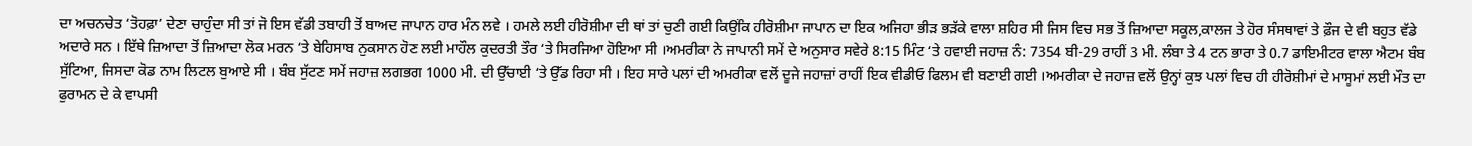ਦਾ ਅਚਨਚੇਤ ‘ਤੋਹਫ਼ਾ’ ਦੇਣਾ ਚਾਹੁੰਦਾ ਸੀ ਤਾਂ ਜੋ ਇਸ ਵੱਡੀ ਤਬਾਹੀ ਤੋਂ ਬਾਅਦ ਜਾਪਾਨ ਹਾਰ ਮੰਨ ਲਵੇ । ਹਮਲੇ ਲਈ ਹੀਰੋਸ਼ੀਮਾ ਦੀ ਥਾਂ ਤਾਂ ਚੁਣੀ ਗਈ ਕਿਉਂਕਿ ਹੀਰੋਸ਼ੀਮਾ ਜਾਪਾਨ ਦਾ ਇਕ ਅਜਿਹਾ ਭੀੜ ਭੜੱਕੇ ਵਾਲਾ ਸ਼ਹਿਰ ਸੀ ਜਿਸ ਵਿਚ ਸਭ ਤੋਂ ਜ਼ਿਆਦਾ ਸਕੂਲ,ਕਾਲਜ ਤੇ ਹੋਰ ਸੰਸਥਾਵਾਂ ਤੇ ਫ਼ੌਜ ਦੇ ਵੀ ਬਹੁਤ ਵੱਡੇ ਅਦਾਰੇ ਸਨ । ਇੱਥੇ ਜ਼ਿਆਦਾ ਤੋਂ ਜ਼ਿਆਦਾ ਲੋਕ ਮਰਨ ‘ਤੇ ਬੇਹਿਸਾਬ ਨੁਕਸਾਨ ਹੋਣ ਲਈ ਮਾਹੌਲ ਕੁਦਰਤੀ ਤੌਰ ‘ਤੇ ਸਿਰਜਿਆ ਹੋਇਆ ਸੀ ।ਅਮਰੀਕਾ ਨੇ ਜਾਪਾਨੀ ਸਮੇਂ ਦੇ ਅਨੁਸਾਰ ਸਵੇਰੇ 8:15 ਮਿੰਟ ‘ਤੇ ਹਵਾਈ ਜਹਾਜ਼ ਨੰ: 7354 ਬੀ-29 ਰਾਹੀਂ 3 ਮੀ. ਲੰਬਾ ਤੇ 4 ਟਨ ਭਾਰਾ ਤੇ 0.7 ਡਾਇਮੀਟਰ ਵਾਲਾ ਐਟਮ ਬੰਬ ਸੁੱਟਿਆ, ਜਿਸਦਾ ਕੋਡ ਨਾਮ ਲਿਟਲ ਬੁਆਏ ਸੀ । ਬੰਬ ਸੁੱਟਣ ਸਮੇਂ ਜਹਾਜ਼ ਲਗਭਗ 1000 ਮੀ. ਦੀ ਉੱਚਾਈ ‘ਤੇ ਉੱਡ ਰਿਹਾ ਸੀ । ਇਹ ਸਾਰੇ ਪਲਾਂ ਦੀ ਅਮਰੀਕਾ ਵਲੋਂ ਦੂਜੇ ਜਹਾਜ਼ਾਂ ਰਾਹੀਂ ਇਕ ਵੀਡੀਓ ਫਿਲਮ ਵੀ ਬਣਾਈ ਗਈ ।ਅਮਰੀਕਾ ਦੇ ਜਹਾਜ਼ ਵਲੋਂ ਉਨ੍ਹਾਂ ਕੁਝ ਪਲਾਂ ਵਿਚ ਹੀ ਹੀਰੋਸ਼ੀਮਾਂ ਦੇ ਮਾਸੂਮਾਂ ਲਈ ਮੌਤ ਦਾ ਫੁਰਾਮਨ ਦੇ ਕੇ ਵਾਪਸੀ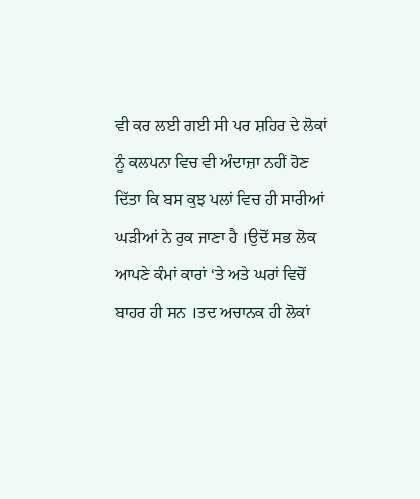ਵੀ ਕਰ ਲਈ ਗਈ ਸੀ ਪਰ ਸ਼ਹਿਰ ਦੇ ਲੋਕਾਂ ਨੂੰ ਕਲਪਨਾ ਵਿਚ ਵੀ ਅੰਦਾਜ਼ਾ ਨਹੀਂ ਹੋਣ ਦਿੱਤਾ ਕਿ ਬਸ ਕੁਝ ਪਲਾਂ ਵਿਚ ਹੀ ਸਾਰੀਆਂ ਘੜੀਆਂ ਨੇ ਰੁਕ ਜਾਣਾ ਹੈ ।ਉਦੋਂ ਸਭ ਲੋਕ ਆਪਣੇ ਕੰਮਾਂ ਕਾਰਾਂ ‘ਤੇ ਅਤੇ ਘਰਾਂ ਵਿਚੋਂ ਬਾਹਰ ਹੀ ਸਨ ।ਤਦ ਅਚਾਨਕ ਹੀ ਲੋਕਾਂ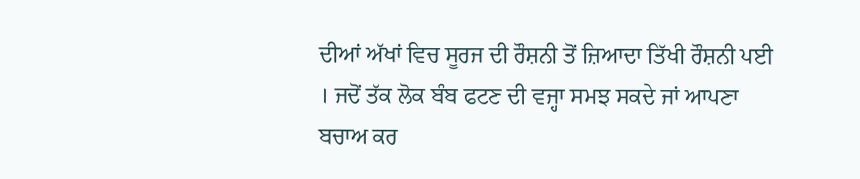ਦੀਆਂ ਅੱਖਾਂ ਵਿਚ ਸੂਰਜ ਦੀ ਰੌਸ਼ਨੀ ਤੋਂ ਜ਼ਿਆਦਾ ਤਿੱਖੀ ਰੌਸ਼ਨੀ ਪਈ । ਜਦੋਂ ਤੱਕ ਲੋਕ ਬੰਬ ਫਟਣ ਦੀ ਵਜ੍ਹਾ ਸਮਝ ਸਕਦੇ ਜਾਂ ਆਪਣਾ ਬਚਾਅ ਕਰ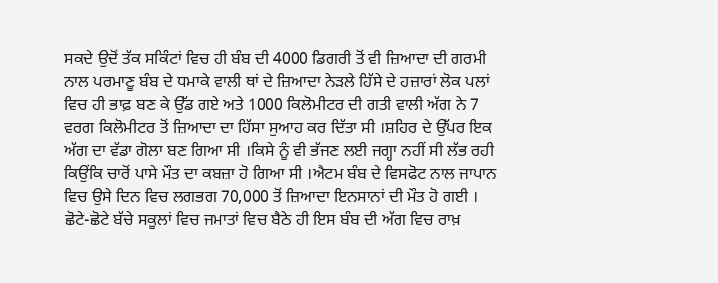ਸਕਦੇ ਉਦੋਂ ਤੱਕ ਸਕਿੰਟਾਂ ਵਿਚ ਹੀ ਬੰਬ ਦੀ 4000 ਡਿਗਰੀ ਤੋਂ ਵੀ ਜ਼ਿਆਦਾ ਦੀ ਗਰਮੀ ਨਾਲ ਪਰਮਾਣੂ ਬੰਬ ਦੇ ਧਮਾਕੇ ਵਾਲੀ ਥਾਂ ਦੇ ਜ਼ਿਆਦਾ ਨੇੜਲੇ ਹਿੱਸੇ ਦੇ ਹਜ਼ਾਰਾਂ ਲੋਕ ਪਲਾਂ ਵਿਚ ਹੀ ਭਾਫ਼ ਬਣ ਕੇ ਉੱਡ ਗਏ ਅਤੇ 1000 ਕਿਲੋਮੀਟਰ ਦੀ ਗਤੀ ਵਾਲੀ ਅੱਗ ਨੇ 7 ਵਰਗ ਕਿਲੋਮੀਟਰ ਤੋਂ ਜ਼ਿਆਦਾ ਦਾ ਹਿੱਸਾ ਸੁਆਹ ਕਰ ਦਿੱਤਾ ਸੀ ।ਸ਼ਹਿਰ ਦੇ ਉੱਪਰ ਇਕ ਅੱਗ ਦਾ ਵੱਡਾ ਗੋਲਾ ਬਣ ਗਿਆ ਸੀ ।ਕਿਸੇ ਨੂੰ ਵੀ ਭੱਜਣ ਲਈ ਜਗ੍ਹਾ ਨਹੀਂ ਸੀ ਲੱਭ ਰਹੀ ਕਿਉਂਕਿ ਚਾਰੋਂ ਪਾਸੇ ਮੌਤ ਦਾ ਕਬਜ਼ਾ ਹੋ ਗਿਆ ਸੀ ।ਐਟਮ ਬੰਬ ਦੇ ਵਿਸਫੋਟ ਨਾਲ ਜਾਪਾਨ ਵਿਚ ਉਸੇ ਦਿਨ ਵਿਚ ਲਗਭਗ 70,000 ਤੋਂ ਜ਼ਿਆਦਾ ਇਨਸਾਨਾਂ ਦੀ ਮੌਤ ਹੋ ਗਈ । ਛੋਟੇ-ਛੋਟੇ ਬੱਚੇ ਸਕੂਲਾਂ ਵਿਚ ਜਮਾਤਾਂ ਵਿਚ ਬੈਠੇ ਹੀ ਇਸ ਬੰਬ ਦੀ ਅੱਗ ਵਿਚ ਰਾਖ਼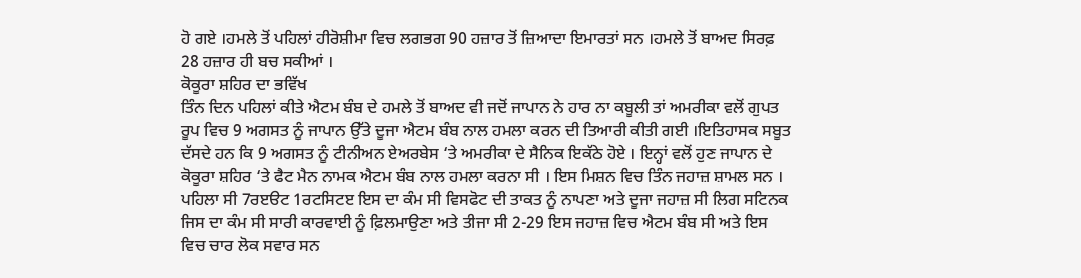ਹੋ ਗਏ ।ਹਮਲੇ ਤੋਂ ਪਹਿਲਾਂ ਹੀਰੋਸ਼ੀਮਾ ਵਿਚ ਲਗਭਗ 90 ਹਜ਼ਾਰ ਤੋਂ ਜ਼ਿਆਦਾ ਇਮਾਰਤਾਂ ਸਨ ।ਹਮਲੇ ਤੋਂ ਬਾਅਦ ਸਿਰਫ਼ 28 ਹਜ਼ਾਰ ਹੀ ਬਚ ਸਕੀਆਂ ।
ਕੋਕੂਰਾ ਸ਼ਹਿਰ ਦਾ ਭਵਿੱਖ
ਤਿੰਨ ਦਿਨ ਪਹਿਲਾਂ ਕੀਤੇ ਐਟਮ ਬੰਬ ਦੇ ਹਮਲੇ ਤੋਂ ਬਾਅਦ ਵੀ ਜਦੋਂ ਜਾਪਾਨ ਨੇ ਹਾਰ ਨਾ ਕਬੂਲੀ ਤਾਂ ਅਮਰੀਕਾ ਵਲੋਂ ਗੁਪਤ ਰੂਪ ਵਿਚ 9 ਅਗਸਤ ਨੂੰ ਜਾਪਾਨ ਉੱਤੇ ਦੂਜਾ ਐਟਮ ਬੰਬ ਨਾਲ ਹਮਲਾ ਕਰਨ ਦੀ ਤਿਆਰੀ ਕੀਤੀ ਗਈ ।ਇਤਿਹਾਸਕ ਸਬੂਤ ਦੱਸਦੇ ਹਨ ਕਿ 9 ਅਗਸਤ ਨੂੰ ਟੀਨੀਅਨ ਏਅਰਬੇਸ ‘ਤੇ ਅਮਰੀਕਾ ਦੇ ਸੈਨਿਕ ਇਕੱਠੇ ਹੋਏ । ਇਨ੍ਹਾਂ ਵਲੋਂ ਹੁਣ ਜਾਪਾਨ ਦੇ ਕੋਕੂਰਾ ਸ਼ਹਿਰ ‘ਤੇ ਫੈਟ ਮੈਨ ਨਾਮਕ ਐਟਮ ਬੰਬ ਨਾਲ ਹਮਲਾ ਕਰਨਾ ਸੀ । ਇਸ ਮਿਸ਼ਨ ਵਿਚ ਤਿੰਨ ਜਹਾਜ਼ ਸ਼ਾਮਲ ਸਨ । ਪਹਿਲਾ ਸੀ 7ਰੲੳਟ 1ਰਟਸਿਟੲ ਇਸ ਦਾ ਕੰਮ ਸੀ ਵਿਸਫੋਟ ਦੀ ਤਾਕਤ ਨੂੰ ਨਾਪਣਾ ਅਤੇ ਦੂਜਾ ਜਹਾਜ਼ ਸੀ ਲਿਗ ਸਟਿਨਕ ਜਿਸ ਦਾ ਕੰਮ ਸੀ ਸਾਰੀ ਕਾਰਵਾਈ ਨੂੰ ਫ਼ਿਲਮਾਉਣਾ ਅਤੇ ਤੀਜਾ ਸੀ 2-29 ਇਸ ਜਹਾਜ਼ ਵਿਚ ਐਟਮ ਬੰਬ ਸੀ ਅਤੇ ਇਸ ਵਿਚ ਚਾਰ ਲੋਕ ਸਵਾਰ ਸਨ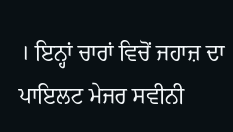। ਇਨ੍ਹਾਂ ਚਾਰਾਂ ਵਿਚੋਂ ਜਹਾਜ਼ ਦਾ ਪਾਇਲਟ ਮੇਜਰ ਸਵੀਨੀ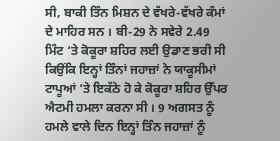ਸੀ, ਬਾਕੀ ਤਿੰਨ ਮਿਸ਼ਨ ਦੇ ਵੱਖਰੇ-ਵੱਖਰੇ ਕੰਮਾਂ ਦੇ ਮਾਹਿਰ ਸਨ । ਬੀ-29 ਨੇ ਸਵੇਰੇ 2.49 ਮਿੰਟ ‘ਤੇ ਕੋਕੂਰਾ ਸ਼ਹਿਰ ਲਈ ਉਡਾਣ ਭਰੀ ਸੀ ਕਿਉਂਕਿ ਇਨ੍ਹਾਂ ਤਿੰਨਾਂ ਜਹਾਜ਼ਾਂ ਨੇ ਯਾਕੂਸੀਮਾਂ ਟਾਪੂਆਂ ‘ਤੇ ਇਕੱਠੇ ਹੋ ਕੇ ਕੋਕੂਰਾ ਸ਼ਹਿਰ ਉੱਪਰ ਐਟਮੀ ਹਮਲਾ ਕਰਨਾ ਸੀ । 9 ਅਗਸਤ ਨੂੰ ਹਮਲੇ ਵਾਲੇ ਦਿਨ ਇਨ੍ਹਾਂ ਤਿੰਨ ਜਹਾਜ਼ਾਂ ਨੂੰ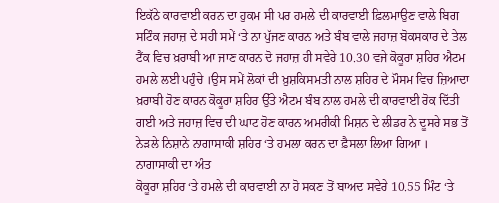ਇਕੱਠੇ ਕਾਰਵਾਈ ਕਰਨ ਦਾ ਹੁਕਮ ਸੀ ਪਰ ਹਮਲੇ ਦੀ ਕਾਰਵਾਈ ਫ਼ਿਲਮਾਉਣ ਵਾਲੇ ਬਿਗ ਸਟਿੰਕ ਜਹਾਜ਼ ਦੇ ਸਹੀ ਸਮੇਂ ‘ਤੇ ਨਾ ਪੁੱਜਣ ਕਾਰਨ ਅਤੇ ਬੰਬ ਵਾਲੇ ਜਹਾਜ਼ ਬੋਕਸਕਾਰ ਦੇ ਤੇਲ ਟੈਂਕ ਵਿਚ ਖ਼ਰਾਬੀ ਆ ਜਾਣ ਕਾਰਨ ਦੋ ਜਹਾਜ਼ ਹੀ ਸਵੇਰੇ 10.30 ਵਜੇ ਕੋਕੂਰਾ ਸ਼ਹਿਰ ਐਟਮ ਹਮਲੇ ਲਈ ਪਹੁੰਚੇ ।ਉਸ ਸਮੇਂ ਲੋਕਾਂ ਦੀ ਖ਼ੁਸ਼ਕਿਸਮਤੀ ਨਾਲ ਸ਼ਹਿਰ ਦੇ ਮੌਸਮ ਵਿਚ ਜ਼ਿਆਦਾ ਖ਼ਰਾਬੀ ਹੋਣ ਕਾਰਨ ਕੋਕੂਰਾ ਸ਼ਹਿਰ ਉੱਤੇ ਐਟਮ ਬੰਬ ਨਾਲ ਹਮਲੇ ਦੀ ਕਾਰਵਾਈ ਰੋਕ ਦਿੱਤੀ ਗਈ ਅਤੇ ਜਹਾਜ਼ ਵਿਚ ਦੀ ਘਾਟ ਹੋਣ ਕਾਰਨ ਅਮਰੀਕੀ ਮਿਸ਼ਨ ਦੇ ਲੀਡਰ ਨੇ ਦੂਸਰੇ ਸਭ ਤੋਂ ਨੇੜਲੇ ਨਿਸ਼ਾਨੇ ਨਾਗਾਸਾਕੀ ਸ਼ਹਿਰ ‘ਤੇ ਹਮਲਾ ਕਰਨ ਦਾ ਫ਼ੈਸਲਾ ਲਿਆ ਗਿਆ ।
ਨਾਗਾਸਾਕੀ ਦਾ ਅੰਤ
ਕੋਕੂਰਾ ਸ਼ਹਿਰ ‘ਤੇ ਹਮਲੇ ਦੀ ਕਾਰਵਾਈ ਨਾ ਹੋ ਸਕਣ ਤੋਂ ਬਾਅਦ ਸਵੇਰੇ 10.55 ਮਿੰਟ ‘ਤੇ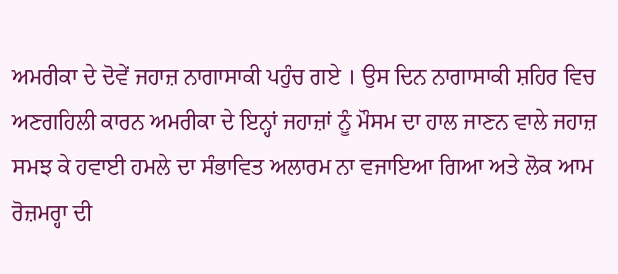ਅਮਰੀਕਾ ਦੇ ਦੋਵੇਂ ਜਹਾਜ਼ ਨਾਗਾਸਾਕੀ ਪਹੁੰਚ ਗਏ । ਉਸ ਦਿਨ ਨਾਗਾਸਾਕੀ ਸ਼ਹਿਰ ਵਿਚ ਅਣਗਹਿਲੀ ਕਾਰਨ ਅਮਰੀਕਾ ਦੇ ਇਨ੍ਹਾਂ ਜਹਾਜ਼ਾਂ ਨੂੰ ਮੌਸਮ ਦਾ ਹਾਲ ਜਾਣਨ ਵਾਲੇ ਜਹਾਜ਼ ਸਮਝ ਕੇ ਹਵਾਈ ਹਮਲੇ ਦਾ ਸੰਭਾਵਿਤ ਅਲਾਰਮ ਨਾ ਵਜਾਇਆ ਗਿਆ ਅਤੇ ਲੋਕ ਆਮ ਰੋਜ਼ਮਰ੍ਹਾ ਦੀ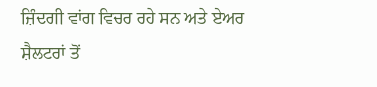ਜ਼ਿੰਦਗੀ ਵਾਂਗ ਵਿਚਰ ਰਹੇ ਸਨ ਅਤੇ ਏਅਰ ਸ਼ੈਲਟਰਾਂ ਤੋਂ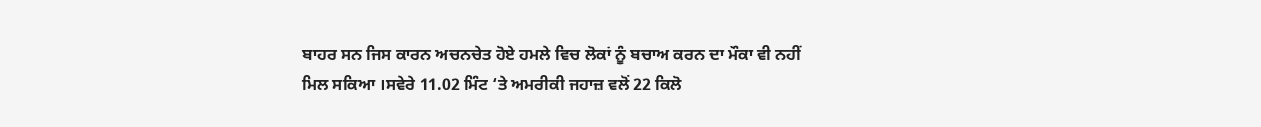ਬਾਹਰ ਸਨ ਜਿਸ ਕਾਰਨ ਅਚਨਚੇਤ ਹੋਏ ਹਮਲੇ ਵਿਚ ਲੋਕਾਂ ਨੂੰ ਬਚਾਅ ਕਰਨ ਦਾ ਮੌਕਾ ਵੀ ਨਹੀਂ ਮਿਲ ਸਕਿਆ ।ਸਵੇਰੇ 11.02 ਮਿੰਟ ‘ਤੇ ਅਮਰੀਕੀ ਜਹਾਜ਼ ਵਲੋਂ 22 ਕਿਲੋ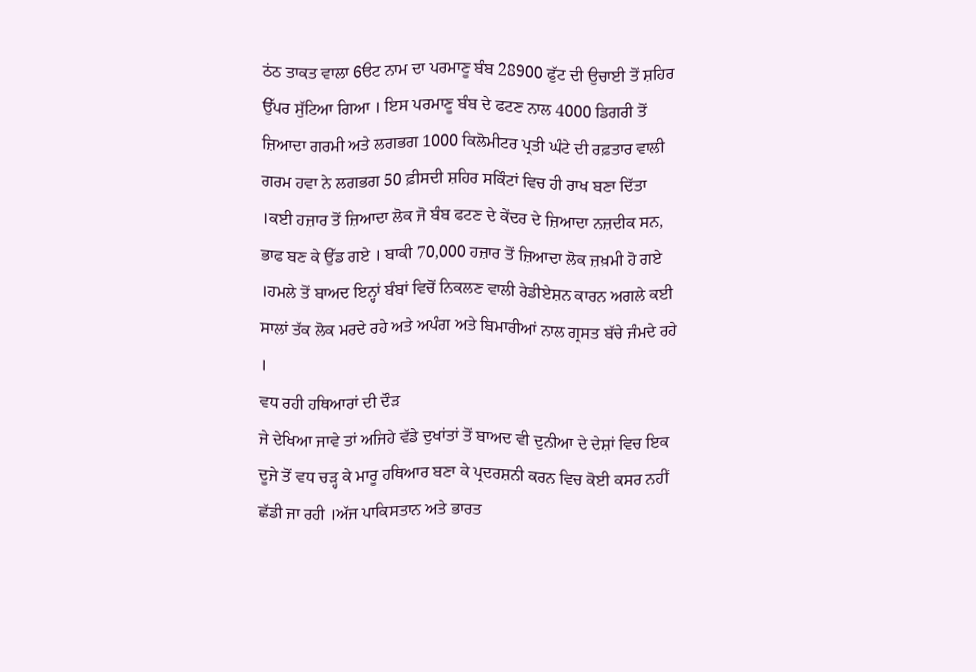ਠਂਠ ਤਾਕਤ ਵਾਲਾ 6ੳਟ ਨਾਮ ਦਾ ਪਰਮਾਣੂ ਬੰਬ 28900 ਫੁੱਟ ਦੀ ਉਚਾਈ ਤੋਂ ਸ਼ਹਿਰ ਉੱਪਰ ਸੁੱਟਿਆ ਗਿਆ । ਇਸ ਪਰਮਾਣੂ ਬੰਬ ਦੇ ਫਟਣ ਨਾਲ 4000 ਡਿਗਰੀ ਤੋਂ ਜ਼ਿਆਦਾ ਗਰਮੀ ਅਤੇ ਲਗਭਗ 1000 ਕਿਲੋਮੀਟਰ ਪ੍ਰਤੀ ਘੰਟੇ ਦੀ ਰਫ਼ਤਾਰ ਵਾਲੀ ਗਰਮ ਹਵਾ ਨੇ ਲਗਭਗ 50 ਫ਼ੀਸਦੀ ਸ਼ਹਿਰ ਸਕਿੰਟਾਂ ਵਿਚ ਹੀ ਰਾਖ ਬਣਾ ਦਿੱਤਾ ।ਕਈ ਹਜ਼ਾਰ ਤੋਂ ਜ਼ਿਆਦਾ ਲੋਕ ਜੋ ਬੰਬ ਫਟਣ ਦੇ ਕੇਂਦਰ ਦੇ ਜ਼ਿਆਦਾ ਨਜ਼ਦੀਕ ਸਨ, ਭਾਫ ਬਣ ਕੇ ਉੱਡ ਗਏ । ਬਾਕੀ 70,000 ਹਜ਼ਾਰ ਤੋਂ ਜ਼ਿਆਦਾ ਲੋਕ ਜ਼ਖ਼ਮੀ ਹੋ ਗਏ ।ਹਮਲੇ ਤੋਂ ਬਾਅਦ ਇਨ੍ਹਾਂ ਬੰਬਾਂ ਵਿਚੋਂ ਨਿਕਲਣ ਵਾਲੀ ਰੇਡੀਏਸ਼ਨ ਕਾਰਨ ਅਗਲੇ ਕਈ ਸਾਲਾਂ ਤੱਕ ਲੋਕ ਮਰਦੇ ਰਹੇ ਅਤੇ ਅਪੰਗ ਅਤੇ ਬਿਮਾਰੀਆਂ ਨਾਲ ਗ੍ਰਸਤ ਬੱਚੇ ਜੰਮਦੇ ਰਹੇ ।
ਵਧ ਰਹੀ ਹਥਿਆਰਾਂ ਦੀ ਦੌੜ
ਜੇ ਦੇਖਿਆ ਜਾਵੇ ਤਾਂ ਅਜਿਹੇ ਵੱਡੇ ਦੁਖਾਂਤਾਂ ਤੋਂ ਬਾਅਦ ਵੀ ਦੁਨੀਆ ਦੇ ਦੇਸ਼ਾਂ ਵਿਚ ਇਕ ਦੂਜੇ ਤੋਂ ਵਧ ਚੜ੍ਹ ਕੇ ਮਾਰੂ ਹਥਿਆਰ ਬਣਾ ਕੇ ਪ੍ਰਦਰਸ਼ਨੀ ਕਰਨ ਵਿਚ ਕੋਈ ਕਸਰ ਨਹੀਂ ਛੱਡੀ ਜਾ ਰਹੀ ।ਅੱਜ ਪਾਕਿਸਤਾਨ ਅਤੇ ਭਾਰਤ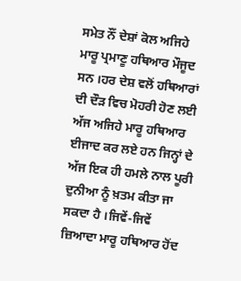ਸਮੇਤ ਨੌਂ ਦੇਸ਼ਾਂ ਕੋਲ ਅਜਿਹੇ ਮਾਰੂ ਪ੍ਰਮਾਣੂ ਹਥਿਆਰ ਮੌਜੂਦ ਸਨ ।ਹਰ ਦੇਸ਼ ਵਲੋਂ ਹਥਿਆਰਾਂ ਦੀ ਦੌੜ ਵਿਚ ਮੋਹਰੀ ਹੋਣ ਲਈ ਅੱਜ ਅਜਿਹੇ ਮਾਰੂ ਹਥਿਆਰ ਈਜਾਦ ਕਰ ਲਏ ਹਨ ਜਿਨ੍ਹਾਂ ਦੇ ਅੱਜ ਇਕ ਹੀ ਹਮਲੇ ਨਾਲ ਪੂਰੀ ਦੁਨੀਆ ਨੂੰ ਖ਼ਤਮ ਕੀਤਾ ਜਾ ਸਕਦਾ ਹੈ ।ਜਿਵੇਂ-ਜਿਵੇਂ ਜ਼ਿਆਦਾ ਮਾਰੂ ਹਥਿਆਰ ਹੋਂਦ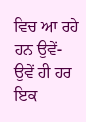ਵਿਚ ਆ ਰਹੇ ਹਨ ਉਵੇਂ-ਉਵੇਂ ਹੀ ਹਰ ਇਕ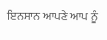ਇਨਸਾਨ ਆਪਣੇ ਆਪ ਨੂੰ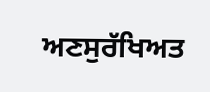ਅਣਸੁਰੱਖਿਅਤ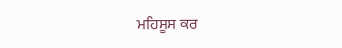ਮਹਿਸੂਸ ਕਰ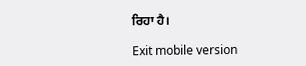ਰਿਹਾ ਹੈ।

Exit mobile version